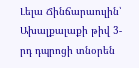Լելա Ճինճարաուլին՝ Ախալքալաքի թիվ 3-րդ դպրոցի տնօրեն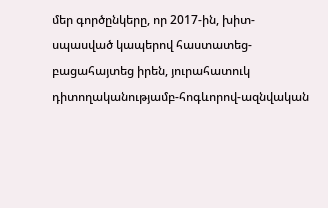մեր գործընկերը, որ 2017-ին, խիտ-սպասված կապերով հաստատեց-բացահայտեց իրեն, յուրահատուկ դիտողականությամբ-հոգևորով-ազնվական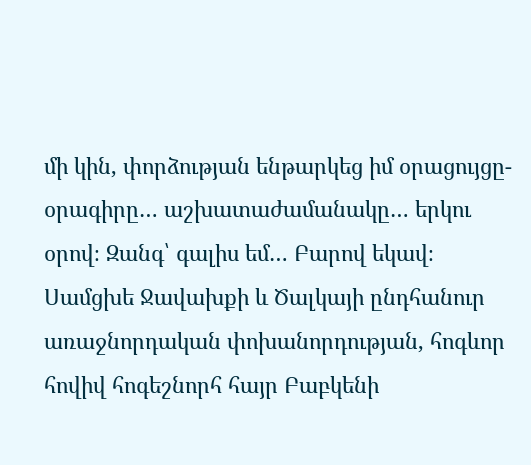մի կին, փորձության ենթարկեց իմ օրացույցը-օրագիրը… աշխատաժամանակը… երկու օրով։ Զանգ՝ գալիս եմ… Բարով եկավ։ Սամցխե Ջավախքի և Ծալկայի ընդհանուր առաջնորդական փոխանորդության, հոգևոր հովիվ հոգեշնորհ հայր Բաբկենի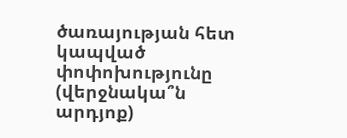ծառայության հետ կապված փոփոխությունը (վերջնակա՞ն արդյոք)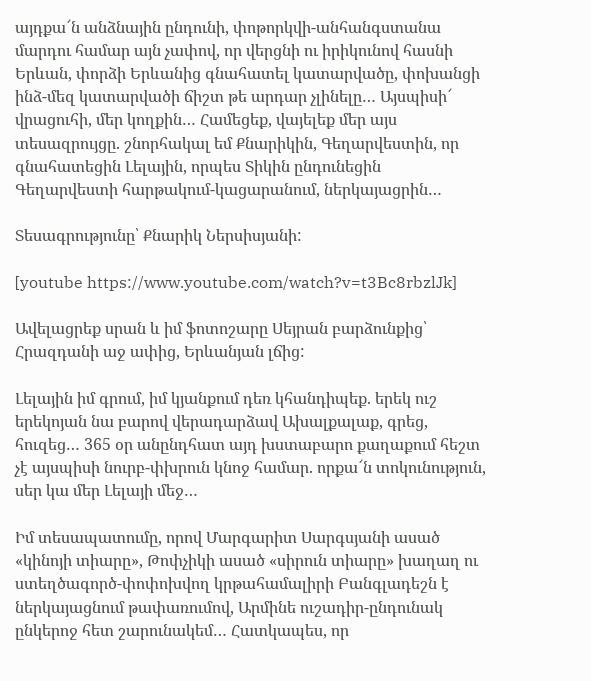այդքա՜ն անձնային ընդունի, փոթորկվի-անհանգստանա մարդու համար այն չափով, որ վերցնի ու իրիկունով հասնի Երևան, փորձի Երևանից գնահատել կատարվածը, փոխանցի ինձ-մեզ կատարվածի ճիշտ թե արդար չլինելը… Այսպիսի՜ վրացուհի, մեր կողքին… Համեցեք, վայելեք մեր այս տեսազրույցը. շնորհակալ եմ Քնարիկին, Գեղարվեստին, որ գնահատեցին Լելային, որպես Տիկին ընդունեցին Գեղարվեստի հարթակում-կացարանում, ներկայացրին…

Տեսագրությունը՝ Քնարիկ Ներսիսյանի:

[youtube https://www.youtube.com/watch?v=t3Bc8rbzlJk]

Ավելացրեք սրան և իմ ֆոտոշարը Սեյրան բարձունքից՝ Հրազդանի աջ ափից, Երևանյան լճից:

Լելային իմ գրում, իմ կյանքում դեռ կհանդիպեք. երեկ ուշ երեկոյան նա բարով վերադարձավ Ախալքալաք, գրեց, հուզեց… 365 օր անընդհատ այդ խստաբարո քաղաքում հեշտ չէ այսպիսի նուրբ-փխրուն կնոջ համար. որքա՜ն տոկունություն, սեր կա մեր Լելայի մեջ…

Իմ տեսապատումը, որով Մարգարիտ Սարգսյանի ասած «կինոյի տիարը», Թոփչիկի ասած «սիրուն տիարը» խաղաղ ու ստեղծագործ-փոփոխվող կրթահամալիրի Բանգլադեշն է ներկայացնում թափառումով, Արմինե ուշադիր-ընդունակ ընկերոջ հետ շարունակեմ… Հատկապես, որ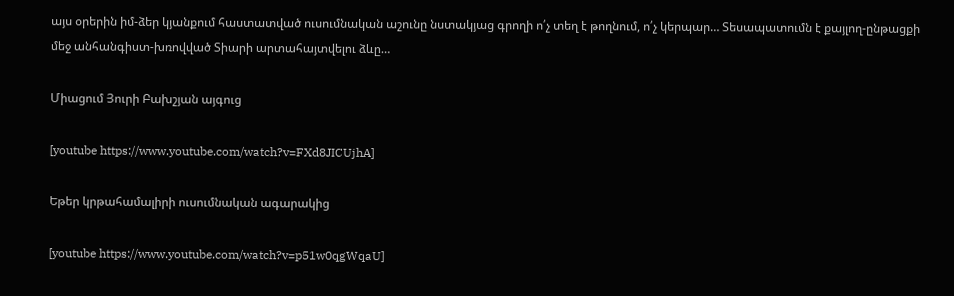այս օրերին իմ-ձեր կյանքում հաստատված ուսումնական աշունը նստակյաց գրողի ո՛չ տեղ է թողնում, ո՛չ կերպար… Տեսապատումն է քայլող-ընթացքի մեջ անհանգիստ-խռովված Տիարի արտահայտվելու ձևը…

Միացում Յուրի Բախշյան այգուց

[youtube https://www.youtube.com/watch?v=FXd8JICUjhA]

Եթեր կրթահամալիրի ուսումնական ագարակից

[youtube https://www.youtube.com/watch?v=p51w0qgWqaU]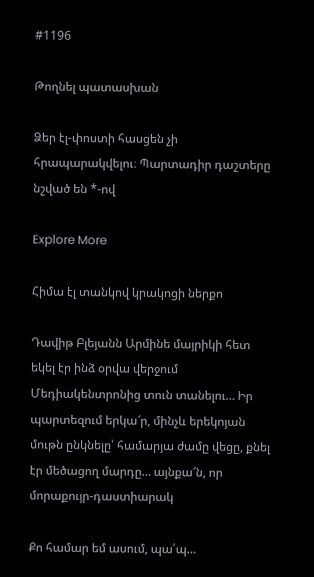#1196

Թողնել պատասխան

Ձեր էլ-փոստի հասցեն չի հրապարակվելու։ Պարտադիր դաշտերը նշված են *-ով

Explore More

Հիմա էլ տանկով կրակոցի ներքո

Դավիթ Բլեյանն Արմինե մայրիկի հետ եկել էր ինձ օրվա վերջում Մեդիակենտրոնից տուն տանելու… Իր պարտեզում երկա՜ր, մինչև երեկոյան մութն ընկնելը՝ համարյա ժամը վեցը, քնել էր մեծացող մարդը… այնքա՜ն, որ մորաքույր-դաստիարակ

Քո համար եմ ասում, պա՛պ…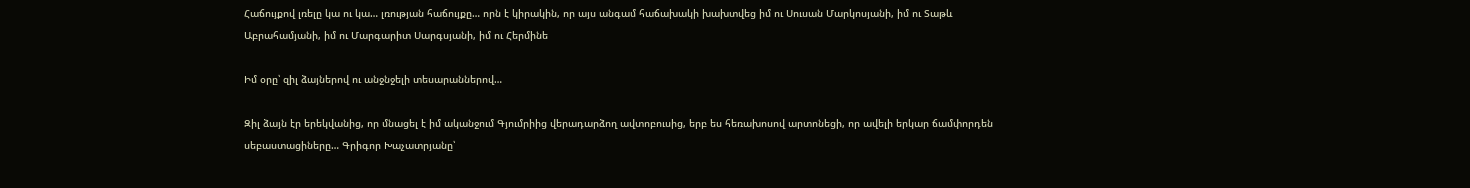Հաճույքով լռելը կա ու կա… լռության հաճույքը… որն է կիրակին, որ այս անգամ հաճախակի խախտվեց իմ ու Սուսան Մարկոսյանի, իմ ու Տաթև Աբրահամյանի, իմ ու Մարգարիտ Սարգսյանի, իմ ու Հերմինե

Իմ օրը՝ զիլ ձայներով ու անջնջելի տեսարաններով…

Զիլ ձայն էր երեկվանից, որ մնացել է իմ ականջում Գյումրիից վերադարձող ավտոբուսից, երբ ես հեռախոսով արտոնեցի, որ ավելի երկար ճամփորդեն սեբաստացիները… Գրիգոր Խաչատրյանը՝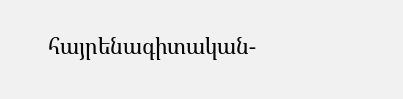հայրենագիտական-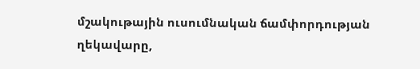մշակութային ուսումնական ճամփորդության ղեկավարը,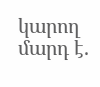կարող մարդ է.